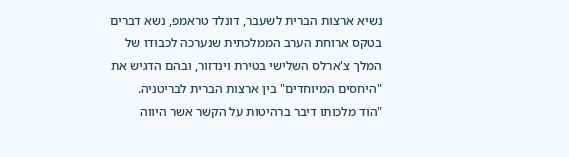נשיא ארצות הברית לשעבר, דונלד טראמפ, נשא דברים בטקס ארוחת הערב הממלכתית שנערכה לכבודו של המלך צ'ארלס השלישי בטירת וינדזור, ובהם הדגיש את "היחסים המיוחדים" בין ארצות הברית לבריטניה.
"הוד מלכותו דיבר ברהיטות על הקשר אשר היווה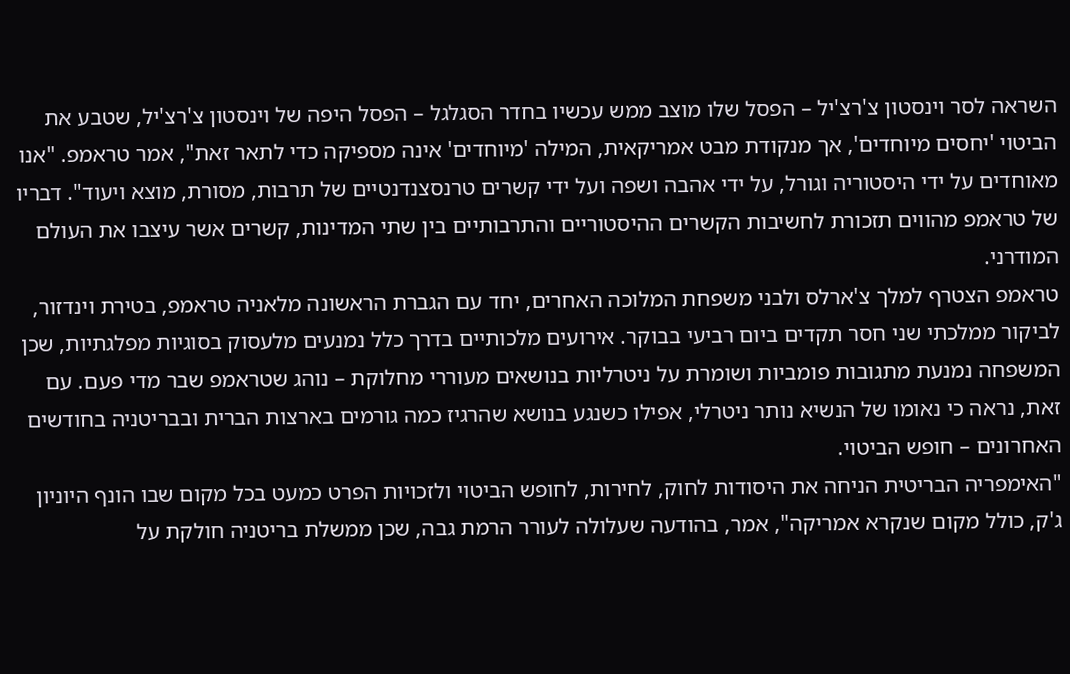השראה לסר וינסטון צ'רצ'יל – הפסל שלו מוצב ממש עכשיו בחדר הסגלגל – הפסל היפה של וינסטון צ'רצ'יל, שטבע את הביטוי 'יחסים מיוחדים', אך מנקודת מבט אמריקאית, המילה 'מיוחדים' אינה מספיקה כדי לתאר זאת", אמר טראמפ. "אנו מאוחדים על ידי היסטוריה וגורל, על ידי אהבה ושפה ועל ידי קשרים טרנסצנדנטיים של תרבות, מסורת, מוצא ויעוד". דבריו של טראמפ מהווים תזכורת לחשיבות הקשרים ההיסטוריים והתרבותיים בין שתי המדינות, קשרים אשר עיצבו את העולם המודרני.
טראמפ הצטרף למלך צ'ארלס ולבני משפחת המלוכה האחרים, יחד עם הגברת הראשונה מלאניה טראמפ, בטירת וינדזור, לביקור ממלכתי שני חסר תקדים ביום רביעי בבוקר. אירועים מלכותיים בדרך כלל נמנעים מלעסוק בסוגיות מפלגתיות, שכן המשפחה נמנעת מתגובות פומביות ושומרת על ניטרליות בנושאים מעוררי מחלוקת – נוהג שטראמפ שבר מדי פעם. עם זאת, נראה כי נאומו של הנשיא נותר ניטרלי, אפילו כשנגע בנושא שהרגיז כמה גורמים בארצות הברית ובבריטניה בחודשים האחרונים – חופש הביטוי.
"האימפריה הבריטית הניחה את היסודות לחוק, לחירות, לחופש הביטוי ולזכויות הפרט כמעט בכל מקום שבו הונף היוניון ג'ק, כולל מקום שנקרא אמריקה", אמר, בהודעה שעלולה לעורר הרמת גבה, שכן ממשלת בריטניה חולקת על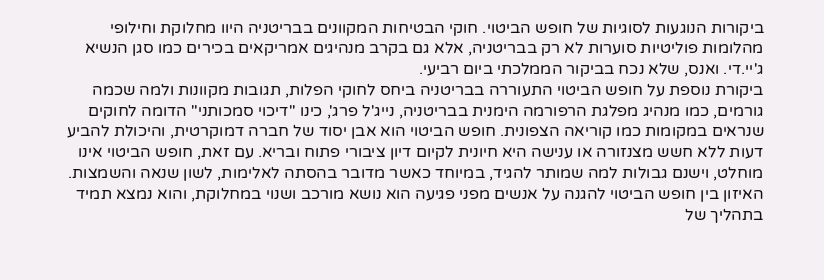ביקורות הנוגעות לסוגיות של חופש הביטוי. חוקי הבטיחות המקוונים בבריטניה היוו מחלוקת וחילופי מהלומות פוליטיות סוערות לא רק בבריטניה, אלא גם בקרב מנהיגים אמריקאים בכירים כמו סגן הנשיא ג'יי.די. ואנס, שלא נכח בביקור הממלכתי ביום רביעי.
ביקורת נוספת על חופש הביטוי התעוררה בבריטניה ביחס לחוקי הפלות, תגובות מקוונות ולמה שכמה גורמים, כמו מנהיג מפלגת הרפורמה הימנית בבריטניה, נייג'ל פרג', כינו "דיכוי סמכותני" הדומה לחוקים שנראים במקומות כמו קוריאה הצפונית. חופש הביטוי הוא אבן יסוד של חברה דמוקרטית, והיכולת להביע דעות ללא חשש מצנזורה או ענישה היא חיונית לקיום דיון ציבורי פתוח ובריא. עם זאת, חופש הביטוי אינו מוחלט, וישנם גבולות למה שמותר להגיד, במיוחד כאשר מדובר בהסתה לאלימות, לשון שנאה והשמצות. האיזון בין חופש הביטוי להגנה על אנשים מפני פגיעה הוא נושא מורכב ושנוי במחלוקת, והוא נמצא תמיד בתהליך של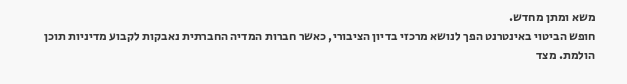משא ומתן מחדש.
חופש הביטוי באינטרנט הפך לנושא מרכזי בדיון הציבורי, כאשר חברות המדיה החברתית נאבקות לקבוע מדיניות תוכן הולמת. מצד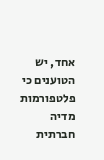אחד, יש הטוענים כי פלטפורמות מדיה חברתית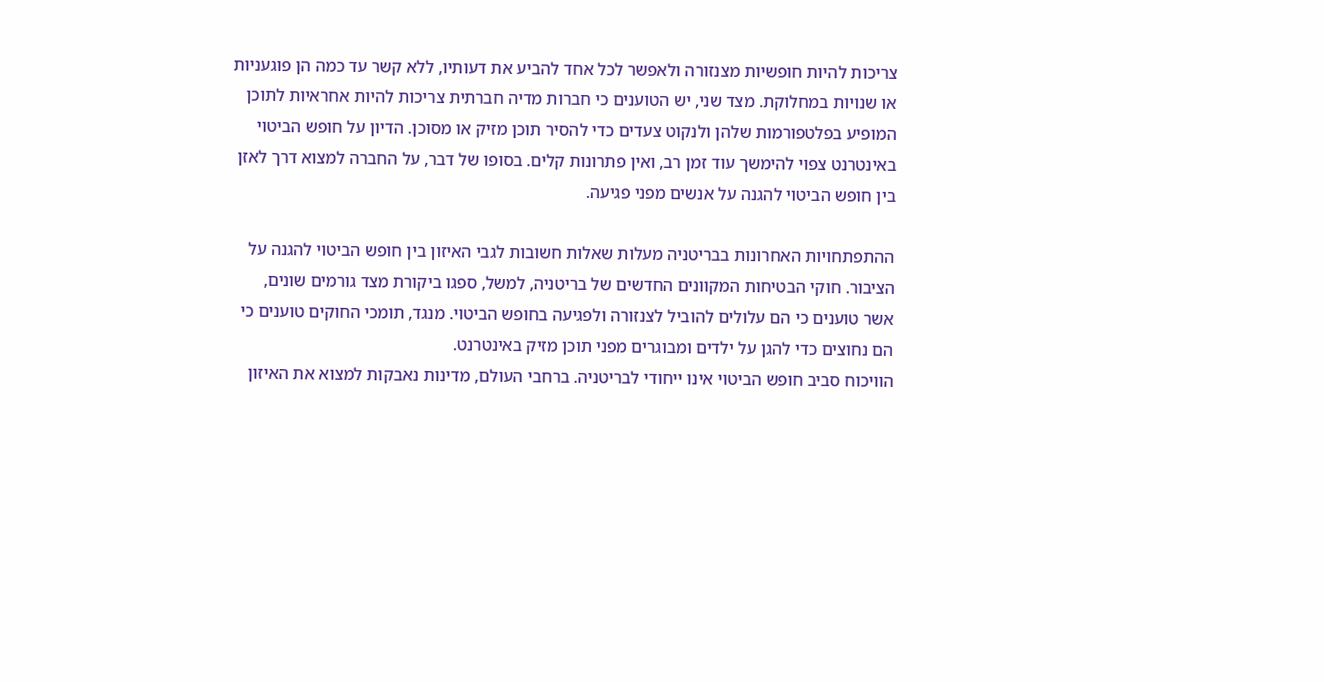צריכות להיות חופשיות מצנזורה ולאפשר לכל אחד להביע את דעותיו, ללא קשר עד כמה הן פוגעניות או שנויות במחלוקת. מצד שני, יש הטוענים כי חברות מדיה חברתית צריכות להיות אחראיות לתוכן המופיע בפלטפורמות שלהן ולנקוט צעדים כדי להסיר תוכן מזיק או מסוכן. הדיון על חופש הביטוי באינטרנט צפוי להימשך עוד זמן רב, ואין פתרונות קלים. בסופו של דבר, על החברה למצוא דרך לאזן בין חופש הביטוי להגנה על אנשים מפני פגיעה.

ההתפתחויות האחרונות בבריטניה מעלות שאלות חשובות לגבי האיזון בין חופש הביטוי להגנה על הציבור. חוקי הבטיחות המקוונים החדשים של בריטניה, למשל, ספגו ביקורת מצד גורמים שונים, אשר טוענים כי הם עלולים להוביל לצנזורה ולפגיעה בחופש הביטוי. מנגד, תומכי החוקים טוענים כי הם נחוצים כדי להגן על ילדים ומבוגרים מפני תוכן מזיק באינטרנט.
הוויכוח סביב חופש הביטוי אינו ייחודי לבריטניה. ברחבי העולם, מדינות נאבקות למצוא את האיזון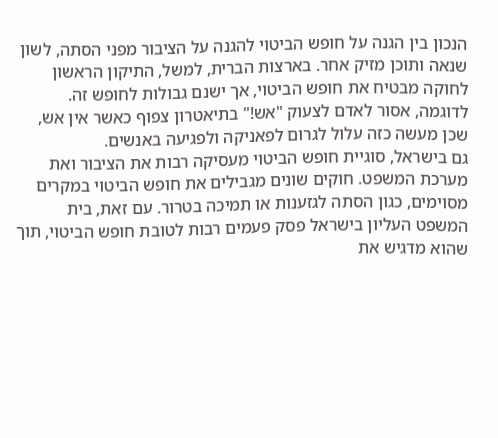הנכון בין הגנה על חופש הביטוי להגנה על הציבור מפני הסתה, לשון שנאה ותוכן מזיק אחר. בארצות הברית, למשל, התיקון הראשון לחוקה מבטיח את חופש הביטוי, אך ישנם גבולות לחופש זה. לדוגמה, אסור לאדם לצעוק "אש!" בתיאטרון צפוף כאשר אין אש, שכן מעשה כזה עלול לגרום לפאניקה ולפגיעה באנשים.
גם בישראל, סוגיית חופש הביטוי מעסיקה רבות את הציבור ואת מערכת המשפט. חוקים שונים מגבילים את חופש הביטוי במקרים מסוימים, כגון הסתה לגזענות או תמיכה בטרור. עם זאת, בית המשפט העליון בישראל פסק פעמים רבות לטובת חופש הביטוי, תוך שהוא מדגיש את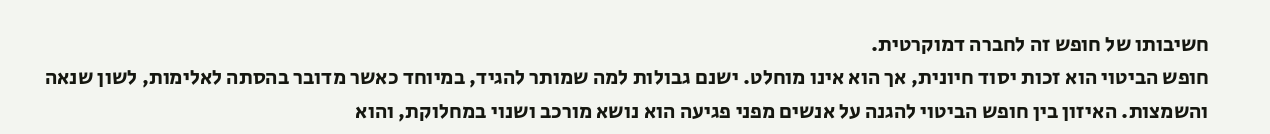חשיבותו של חופש זה לחברה דמוקרטית.
חופש הביטוי הוא זכות יסוד חיונית, אך הוא אינו מוחלט. ישנם גבולות למה שמותר להגיד, במיוחד כאשר מדובר בהסתה לאלימות, לשון שנאה והשמצות. האיזון בין חופש הביטוי להגנה על אנשים מפני פגיעה הוא נושא מורכב ושנוי במחלוקת, והוא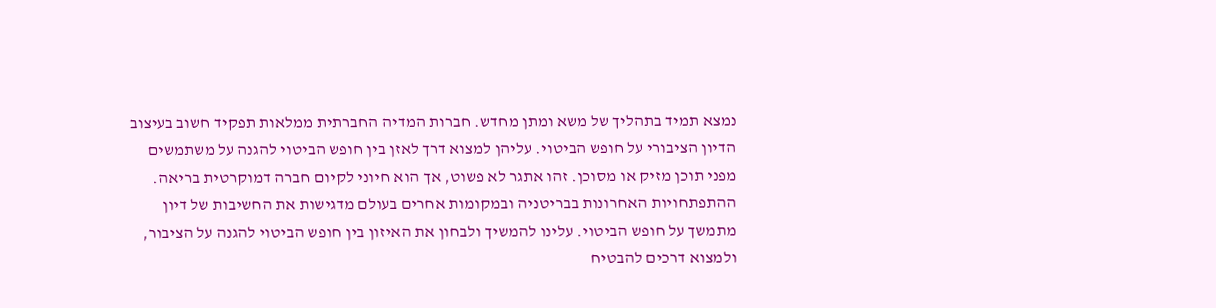נמצא תמיד בתהליך של משא ומתן מחדש. חברות המדיה החברתית ממלאות תפקיד חשוב בעיצוב הדיון הציבורי על חופש הביטוי. עליהן למצוא דרך לאזן בין חופש הביטוי להגנה על משתמשים מפני תוכן מזיק או מסוכן. זהו אתגר לא פשוט, אך הוא חיוני לקיום חברה דמוקרטית בריאה.
ההתפתחויות האחרונות בבריטניה ובמקומות אחרים בעולם מדגישות את החשיבות של דיון מתמשך על חופש הביטוי. עלינו להמשיך ולבחון את האיזון בין חופש הביטוי להגנה על הציבור, ולמצוא דרכים להבטיח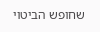שחופש הביטוי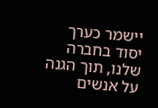יישמר כערך יסוד בחברה שלנו, תוך הגנה על אנשים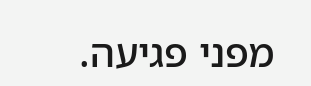מפני פגיעה.